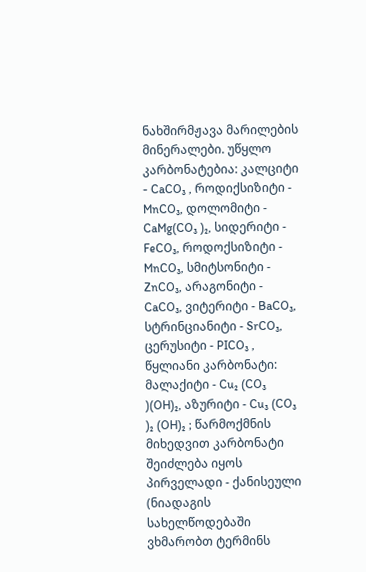ნახშირმჟავა მარილების მინერალები. უწყლო კარბონატებია: კალციტი - CaCO₃ , როდიქსიზიტი - MnCO₃, დოლომიტი - CaMg(CO₃ )₂, სიდერიტი - FeCO₃, როდოქსიზიტი - MnCO₃, სმიტსონიტი - ZnCO₃, არაგონიტი - CaCO₃, ვიტერიტი - BaCO₃, სტრინციანიტი - SrCO₃, ცერუსიტი - PICO₃ , წყლიანი კარბონატი: მალაქიტი - Cu₂ (CO₃ )(OH)₂, აზურიტი - Cu₃ (CO₃ )₂ (OH)₂ ; წარმოქმნის მიხედვით კარბონატი შეიძლება იყოს პირველადი - ქანისეული (ნიადაგის სახელწოდებაში ვხმარობთ ტერმინს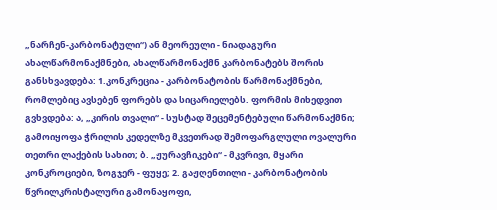„ნარჩენ-კარბონატული“) ან მეორეული - ნიადაგური ახალწარმონაქმნები, ახალწარმონაქმნ კარბონატებს შორის განსხვავდება: 1.კონკრეცია - კარბონატობის წარმონაქმნები, რომლებიც ავსებენ ფორებს და სიცარიელებს. ფორმის მიხედვით გვხვდება: ა, „კირის თვალი“ - სუსტად შეცემენტებული წარმონაქმნი; გამოიყოფა ჭრილის კედელზე მკვეთრად შემოფარგლული ოვალური თეთრი ლაქების სახით; ბ. „ჟურავჩიკები“ - მკვრივი, მყარი კონკროციები, ზოგჯერ - ფუყე; 2. გაჟღენთილი - კარბონატობის წვრილკრისტალური გამონაყოფი,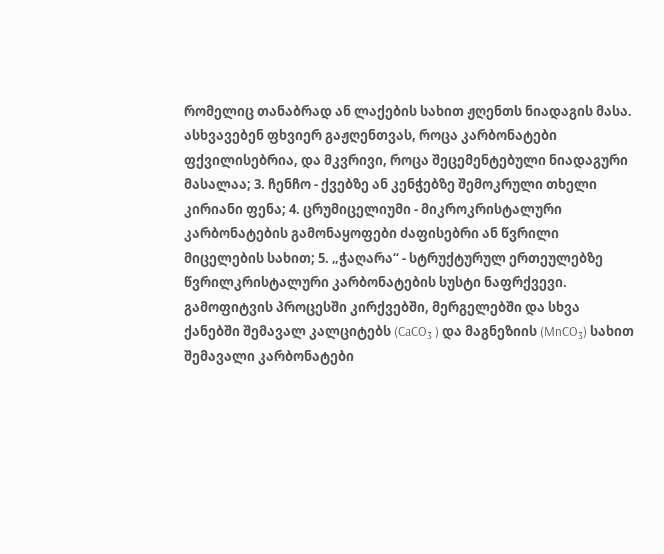რომელიც თანაბრად ან ლაქების სახით ჟღენთს ნიადაგის მასა. ასხვავებენ ფხვიერ გაჟღენთვას, როცა კარბონატები ფქვილისებრია, და მკვრივი, როცა შეცემენტებული ნიადაგური მასალაა; 3. ჩენჩო - ქვებზე ან კენჭებზე შემოკრული თხელი კირიანი ფენა; 4. ცრუმიცელიუმი - მიკროკრისტალური კარბონატების გამონაყოფები ძაფისებრი ან წვრილი მიცელების სახით; 5. „ჭაღარა“ - სტრუქტურულ ერთეულებზე წვრილკრისტალური კარბონატების სუსტი ნაფრქვევი. გამოფიტვის პროცესში კირქვებში, მერგელებში და სხვა ქანებში შემავალ კალციტებს (CaCO₃ ) და მაგნეზიის (MnCO₃) სახით შემავალი კარბონატები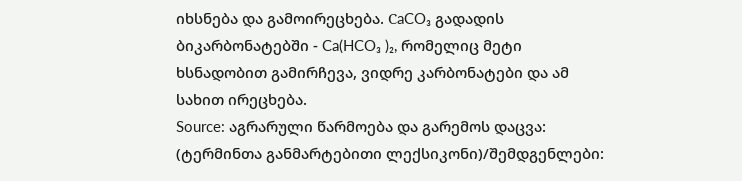იხსნება და გამოირეცხება. СaCO₃ გადადის ბიკარბონატებში - Ca(HCO₃ )₂, რომელიც მეტი ხსნადობით გამირჩევა, ვიდრე კარბონატები და ამ სახით ირეცხება.
Source: აგრარული წარმოება და გარემოს დაცვა: (ტერმინთა განმარტებითი ლექსიკონი)/შემდგენლები: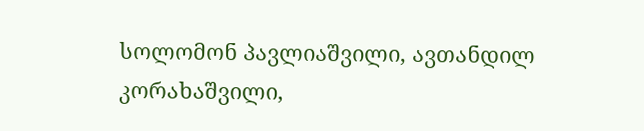სოლომონ პავლიაშვილი, ავთანდილ კორახაშვილი,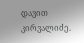დავით კირვალიძე.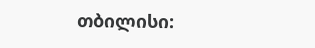თბილისი: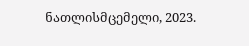ნათლისმცემელი, 2023.